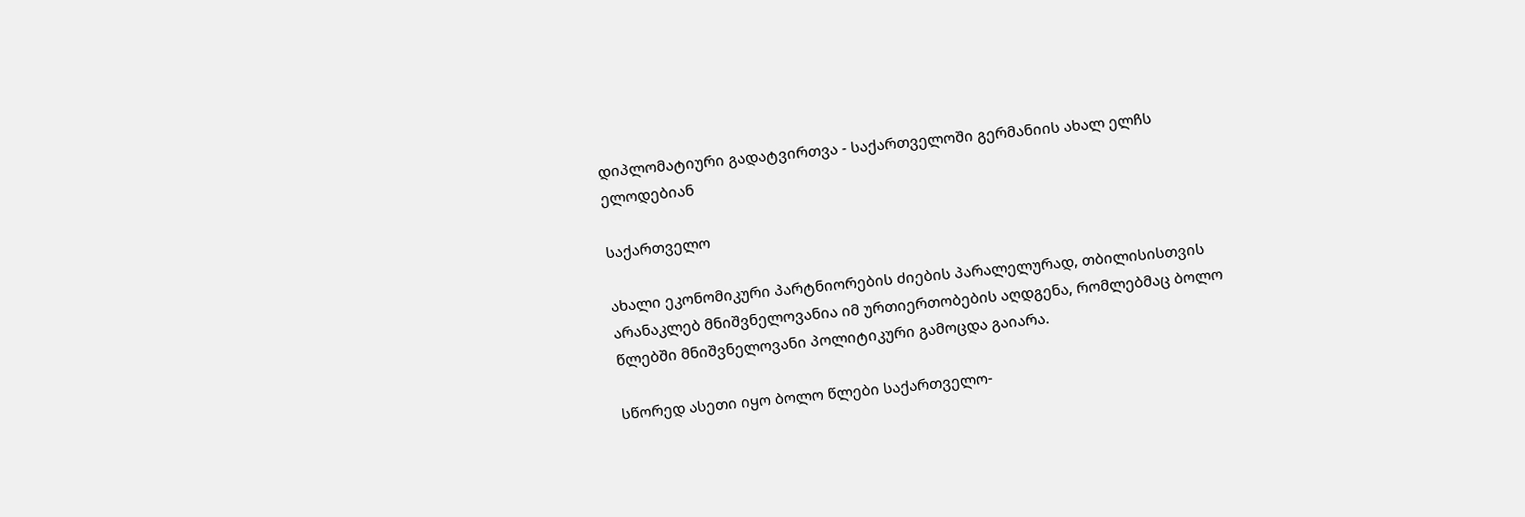დიპლომატიური გადატვირთვა - საქართველოში გერმანიის ახალ ელჩს ელოდებიან

საქართველო

ახალი ეკონომიკური პარტნიორების ძიების პარალელურად, თბილისისთვის არანაკლებ მნიშვნელოვანია იმ ურთიერთობების აღდგენა, რომლებმაც ბოლო წლებში მნიშვნელოვანი პოლიტიკური გამოცდა გაიარა.

სწორედ ასეთი იყო ბოლო წლები საქართველო-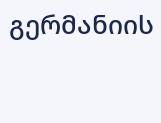გერმანიის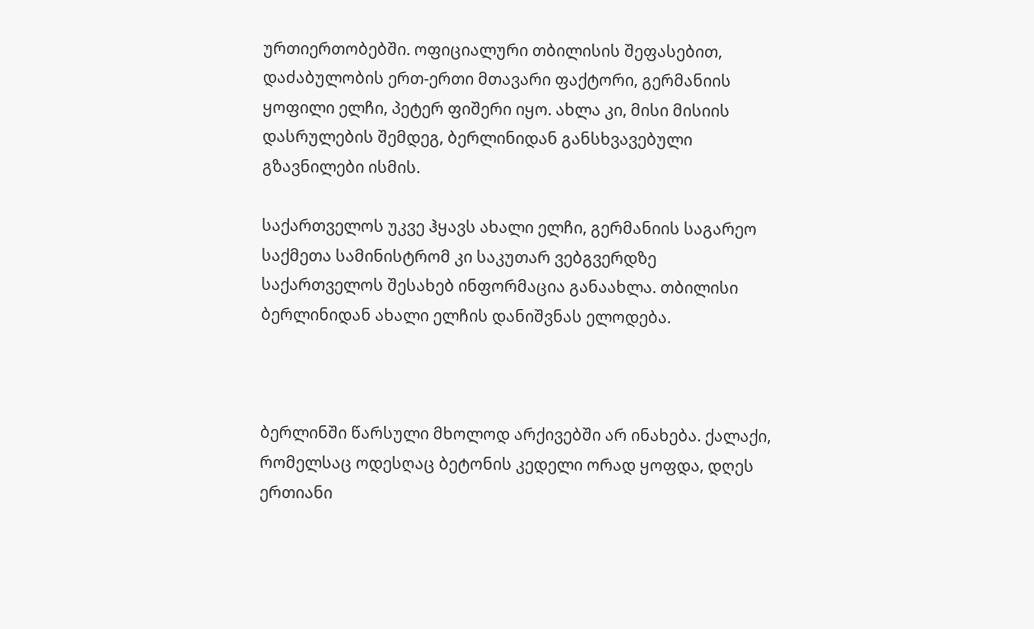ურთიერთობებში. ოფიციალური თბილისის შეფასებით, დაძაბულობის ერთ-ერთი მთავარი ფაქტორი, გერმანიის ყოფილი ელჩი, პეტერ ფიშერი იყო. ახლა კი, მისი მისიის დასრულების შემდეგ, ბერლინიდან განსხვავებული გზავნილები ისმის.

საქართველოს უკვე ჰყავს ახალი ელჩი, გერმანიის საგარეო საქმეთა სამინისტრომ კი საკუთარ ვებგვერდზე საქართველოს შესახებ ინფორმაცია განაახლა. თბილისი ბერლინიდან ახალი ელჩის დანიშვნას ელოდება.



ბერლინში წარსული მხოლოდ არქივებში არ ინახება. ქალაქი, რომელსაც ოდესღაც ბეტონის კედელი ორად ყოფდა, დღეს ერთიანი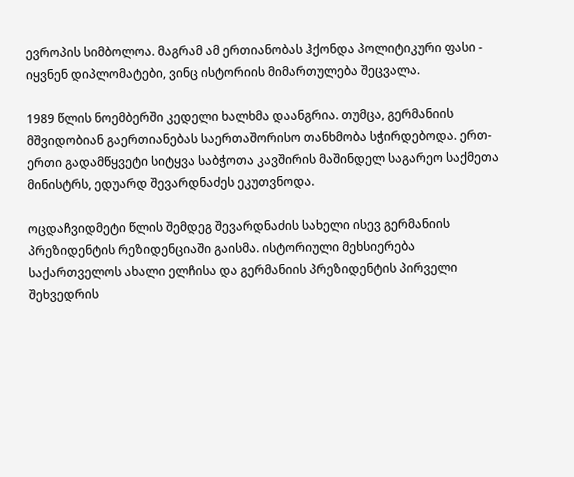ევროპის სიმბოლოა. მაგრამ ამ ერთიანობას ჰქონდა პოლიტიკური ფასი - იყვნენ დიპლომატები, ვინც ისტორიის მიმართულება შეცვალა.

1989 წლის ნოემბერში კედელი ხალხმა დაანგრია. თუმცა, გერმანიის მშვიდობიან გაერთიანებას საერთაშორისო თანხმობა სჭირდებოდა. ერთ-ერთი გადამწყვეტი სიტყვა საბჭოთა კავშირის მაშინდელ საგარეო საქმეთა მინისტრს, ედუარდ შევარდნაძეს ეკუთვნოდა.

ოცდაჩვიდმეტი წლის შემდეგ შევარდნაძის სახელი ისევ გერმანიის პრეზიდენტის რეზიდენციაში გაისმა. ისტორიული მეხსიერება საქართველოს ახალი ელჩისა და გერმანიის პრეზიდენტის პირველი შეხვედრის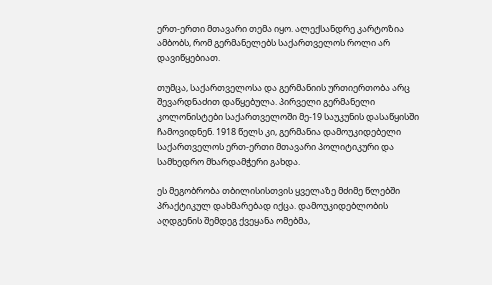ერთ-ერთი მთავარი თემა იყო. ალექსანდრე კარტოზია ამბობს, რომ გერმანელებს საქართველოს როლი არ დავიწყებიათ.

თუმცა, საქართველოსა და გერმანიის ურთიერთობა არც შევარდნაძით დაწყებულა. პირველი გერმანელი კოლონისტები საქართველოში მე-19 საუკუნის დასაწყისში ჩამოვიდნენ. 1918 წელს კი, გერმანია დამოუკიდებელი საქართველოს ერთ-ერთი მთავარი პოლიტიკური და სამხედრო მხარდამჭერი გახდა.

ეს მეგობრობა თბილისისთვის ყველაზე მძიმე წლებში პრაქტიკულ დახმარებად იქცა. დამოუკიდებლობის აღდგენის შემდეგ ქვეყანა ომებმა,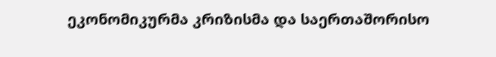ეკონომიკურმა კრიზისმა და საერთაშორისო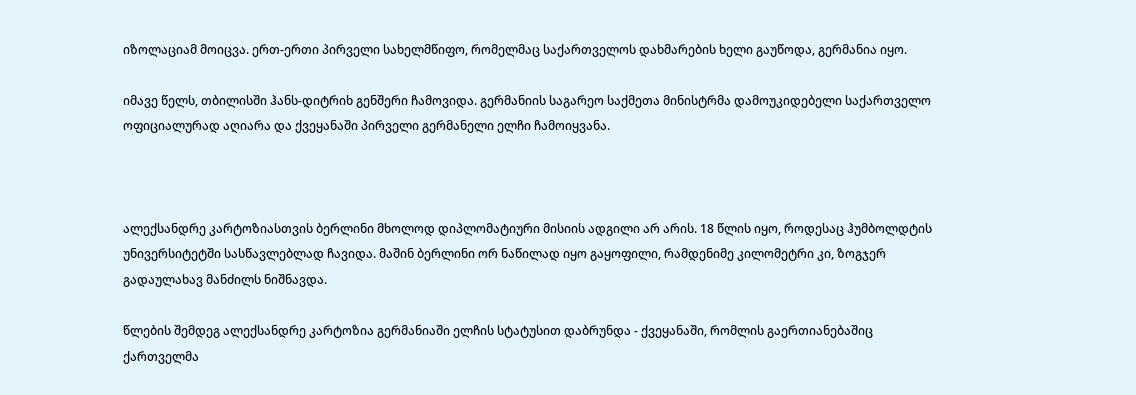იზოლაციამ მოიცვა. ერთ-ერთი პირველი სახელმწიფო, რომელმაც საქართველოს დახმარების ხელი გაუწოდა, გერმანია იყო.

იმავე წელს, თბილისში ჰანს-დიტრიხ გენშერი ჩამოვიდა. გერმანიის საგარეო საქმეთა მინისტრმა დამოუკიდებელი საქართველო ოფიციალურად აღიარა და ქვეყანაში პირველი გერმანელი ელჩი ჩამოიყვანა.



ალექსანდრე კარტოზიასთვის ბერლინი მხოლოდ დიპლომატიური მისიის ადგილი არ არის. 18 წლის იყო, როდესაც ჰუმბოლდტის უნივერსიტეტში სასწავლებლად ჩავიდა. მაშინ ბერლინი ორ ნაწილად იყო გაყოფილი, რამდენიმე კილომეტრი კი, ზოგჯერ გადაულახავ მანძილს ნიშნავდა.

წლების შემდეგ ალექსანდრე კარტოზია გერმანიაში ელჩის სტატუსით დაბრუნდა - ქვეყანაში, რომლის გაერთიანებაშიც ქართველმა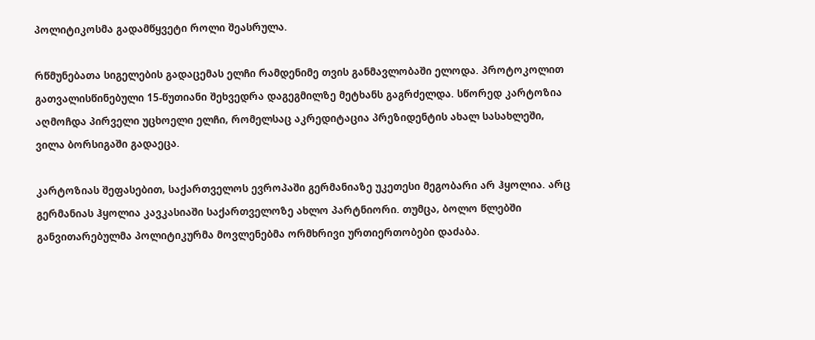პოლიტიკოსმა გადამწყვეტი როლი შეასრულა.

რწმუნებათა სიგელების გადაცემას ელჩი რამდენიმე თვის განმავლობაში ელოდა. პროტოკოლით გათვალისწინებული 15-წუთიანი შეხვედრა დაგეგმილზე მეტხანს გაგრძელდა. სწორედ კარტოზია აღმოჩდა პირველი უცხოელი ელჩი, რომელსაც აკრედიტაცია პრეზიდენტის ახალ სასახლეში, ვილა ბორსიგაში გადაეცა.

კარტოზიას შეფასებით, საქართველოს ევროპაში გერმანიაზე უკეთესი მეგობარი არ ჰყოლია. არც გერმანიას ჰყოლია კავკასიაში საქართველოზე ახლო პარტნიორი. თუმცა, ბოლო წლებში განვითარებულმა პოლიტიკურმა მოვლენებმა ორმხრივი ურთიერთობები დაძაბა.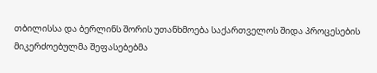თბილისსა და ბერლინს შორის უთანხმოება საქართველოს შიდა პროცესების მიკერძოებულმა შეფასებებმა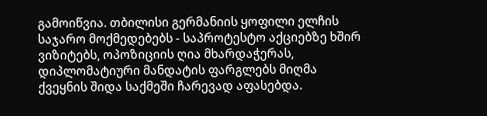გამოიწვია. თბილისი გერმანიის ყოფილი ელჩის საჯარო მოქმედებებს - საპროტესტო აქციებზე ხშირ ვიზიტებს, ოპოზიციის ღია მხარდაჭერას, დიპლომატიური მანდატის ფარგლებს მიღმა ქვეყნის შიდა საქმეში ჩარევად აფასებდა.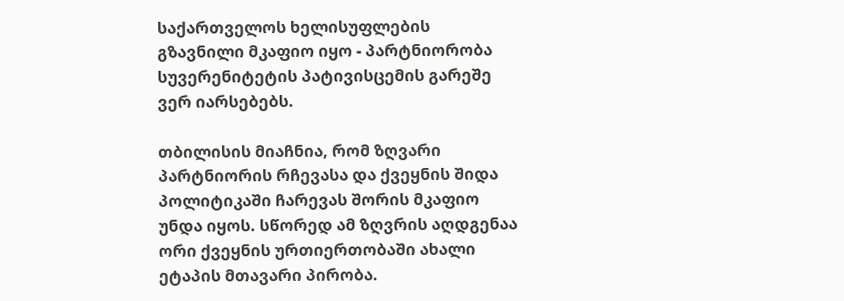საქართველოს ხელისუფლების გზავნილი მკაფიო იყო - პარტნიორობა სუვერენიტეტის პატივისცემის გარეშე ვერ იარსებებს.

თბილისის მიაჩნია, რომ ზღვარი პარტნიორის რჩევასა და ქვეყნის შიდა პოლიტიკაში ჩარევას შორის მკაფიო უნდა იყოს. სწორედ ამ ზღვრის აღდგენაა ორი ქვეყნის ურთიერთობაში ახალი ეტაპის მთავარი პირობა.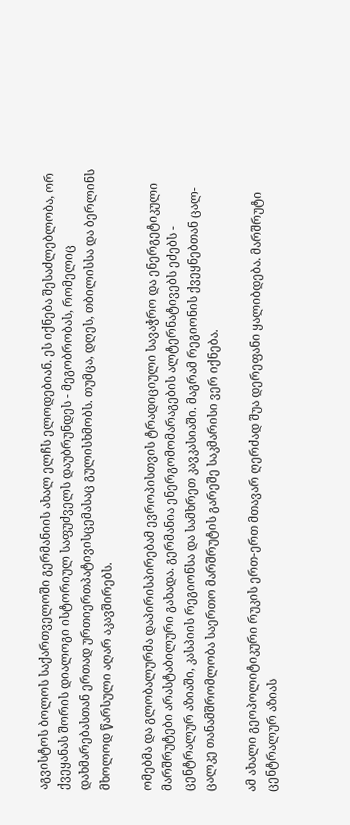აგვისტოს ბოლოს საქართველოში გერმანიის ახალ ელჩს ელოდებიან. ეს იქნება შესაძლებლობა, ორ ქვეყანას შორის დიალოგი ისტორიულ საფუძველს დაუბრუნდეს - მეგობრობას, რომელიც დახმარებასთან ერთად ურთიერთპატივისცემასაც გულისხმობს. თუმცა, დღეს, თბილისსა და ბერლინს მხოლოდ წარსული აღარ აკავშირებს.

ომებმა და გლობალურმა დაპირისპირებამ ევროპისთვის ტრადიციული სავაჭრო და ენერგეტიკული მარშრუტები არასტაბილური გახადა. გერმანია ენერგომომარაგების ალტერნატივებს ეძებს - ცენტრალურ აზიაში, კასპიის რეგიონსა და სამხრეთ კავკასიაში. მაგრამ რეგიონის ქვეყნებთან ცალ-ცალკე თანამშრომლობა საერთო მარშრუტის გარეშე საკმარისი ვერ იქნება.

ამ ახალი გეოპოლიტიკური რუკის ერთ-ერთ მთავარ ღერძად შუა დერეფანი ყალიბდება. მარშრუტი ცენტრალურ აზიას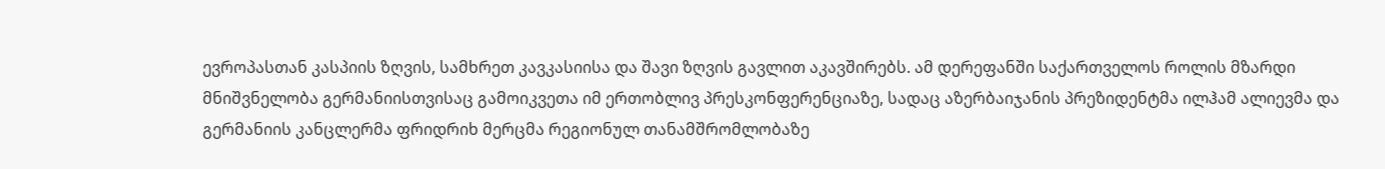ევროპასთან კასპიის ზღვის, სამხრეთ კავკასიისა და შავი ზღვის გავლით აკავშირებს. ამ დერეფანში საქართველოს როლის მზარდი მნიშვნელობა გერმანიისთვისაც გამოიკვეთა იმ ერთობლივ პრესკონფერენციაზე, სადაც აზერბაიჯანის პრეზიდენტმა ილჰამ ალიევმა და გერმანიის კანცლერმა ფრიდრიხ მერცმა რეგიონულ თანამშრომლობაზე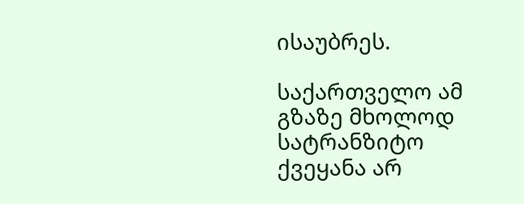ისაუბრეს.

საქართველო ამ გზაზე მხოლოდ სატრანზიტო ქვეყანა არ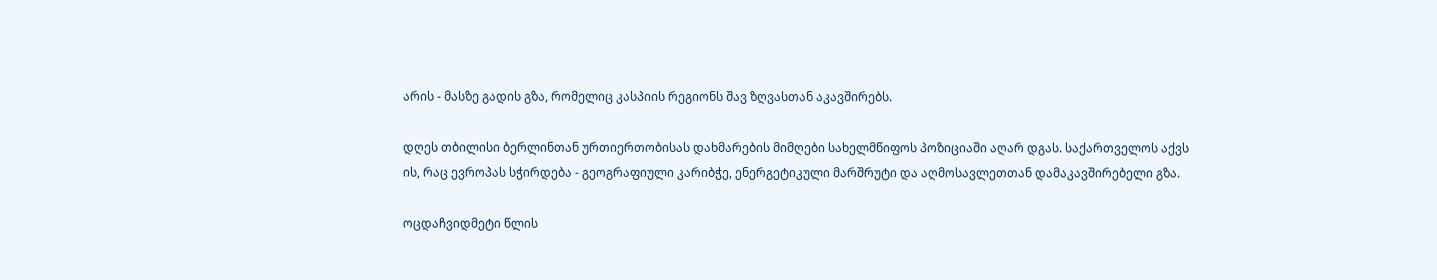არის - მასზე გადის გზა, რომელიც კასპიის რეგიონს შავ ზღვასთან აკავშირებს.

დღეს თბილისი ბერლინთან ურთიერთობისას დახმარების მიმღები სახელმწიფოს პოზიციაში აღარ დგას. საქართველოს აქვს ის, რაც ევროპას სჭირდება - გეოგრაფიული კარიბჭე, ენერგეტიკული მარშრუტი და აღმოსავლეთთან დამაკავშირებელი გზა.

ოცდაჩვიდმეტი წლის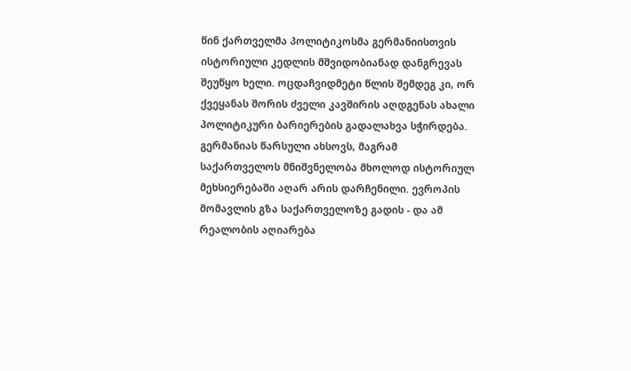წინ ქართველმა პოლიტიკოსმა გერმანიისთვის ისტორიული კედლის მშვიდობიანად დანგრევას შეუწყო ხელი. ოცდაჩვიდმეტი წლის შემდეგ კი, ორ ქვეყანას შორის ძველი კავშირის აღდგენას ახალი პოლიტიკური ბარიერების გადალახვა სჭირდება. გერმანიას წარსული ახსოვს, მაგრამ საქართველოს მნიშვნელობა მხოლოდ ისტორიულ მეხსიერებაში აღარ არის დარჩენილი. ევროპის მომავლის გზა საქართველოზე გადის - და ამ რეალობის აღიარება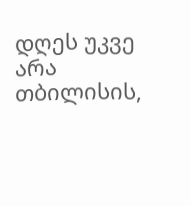დღეს უკვე არა თბილისის,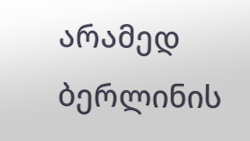არამედ ბერლინის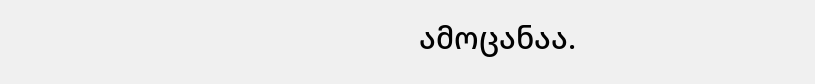ამოცანაა.